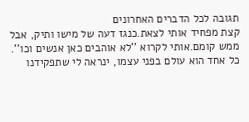תגובה לכל הדברים האחרונים
קצת מפחיד אותי לצאת.כנגז דעה של מישו ותיק, אבל ממש קומם.אותי לקרוא ''לא אוהבים כאן אנשים וכו''. כל אחד הוא עולם בפני עצמו, ינראה לי שתפקידנו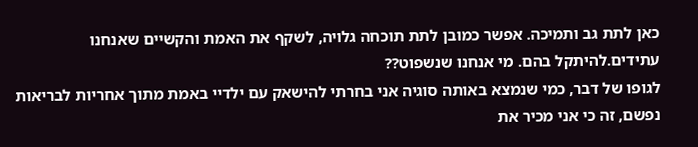כאן לתת גב ותמיכה. אפשר כמובן לתת תוכחה גלויה, לשקף את האמת והקשיים שאנחנו עתידים.להיתקל בהם. מי אנחנו שנשפוט??
לגופו של דבר, כמי שנמצא באותה סוגיה אני בחרתי להישאק עם ילדיי באמת מתוך אחריות לבריאות נפשם, זה כי אני מכיר את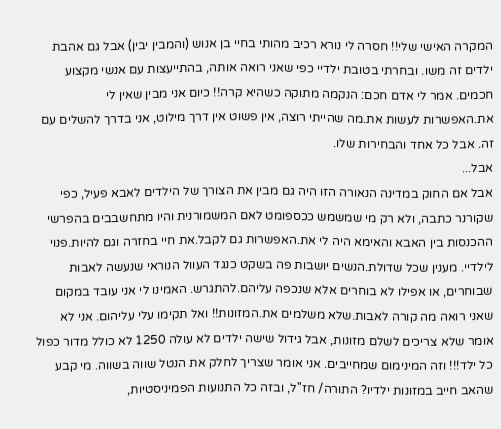המקרה האישי שלי!! חסרה לי נורא רכיב מהותי בחיי בן אנוש (והמבין יבין) אבל גם אהבת ילדים זה משו. ובחרתי בטובת ילדיי כפי שאני רואה אותה, בהתייעצות עם אנשי מקצוע חכמים. אמר לי אדם חכם: הנקמה מתוקה כשהיא קרה!! כיום אני מבין שאין לי את.האפשרות לעשות את.מה שהייתי רוצה, אין פשוט אין דרך מילוט, אני בדרך להשלים עם זה. אבל כל אחד והבחירות שלו.
אבל...
אבל אם החוק במדינה הנאורה הזו היה גם מבין את הצורך של הילדים לאבא פעיל, כפי שקורנר כתבה, ולא רק מי שמשמש ככספומט לאם המשמורנית והיו מתחשבבים בהפרשי ההכנסות בין האבא והאימא היה לי את.האפשרות גם לקבל.את חיי בחזרה וגם להיות.פנוי לילדיי. מענין שכל שדולת.הנשים יושבות פה בשקט כנגד העוול הנוראי שנעשה לאבות שבוחרים, או אפילו לא בוחרים אלא שנכפה עליהם.להתגרש. האמינו לי אני עובד במקום שאני רואה מה קורה לאבות.שלא משלמים את.המזונות!! ואל תקימו עלי עליהום. אני לא אומר שלא צריכים לשלם מזונות, אבל גידול שישה ילדים לא עולה 1250 לא כולל מדור כפול כל ילד!!! וזה המינימום שמחייבים. אני אומר שצריך לחלק את הנטל שווה בשווה. מי קבע שהאב חייב במזונות ילדיו? התורה/ חז''ל, ובזה כל התנועות הפמיניסטיות,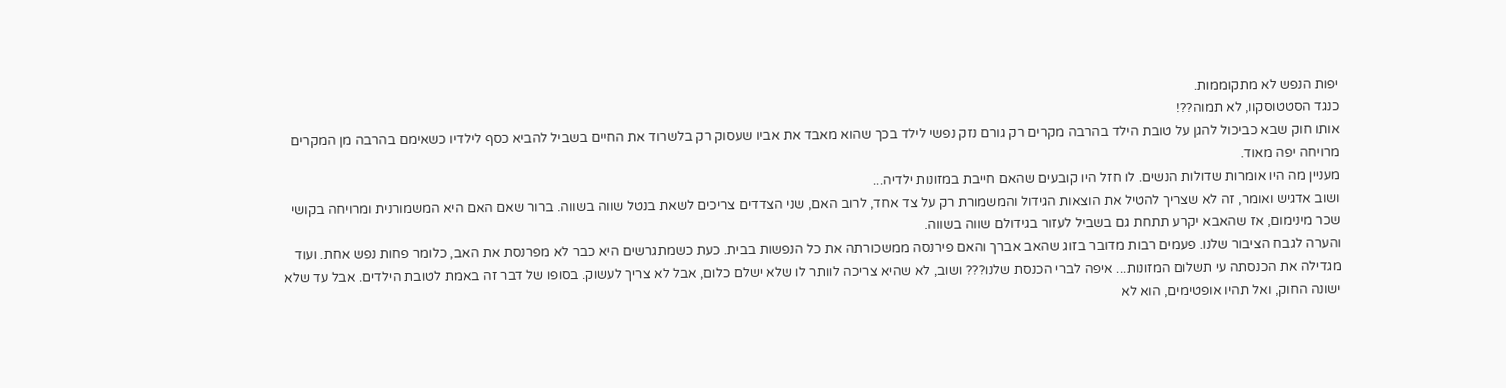יפות הנפש לא מתקוממות.
כנגד הסטטוסקוו, לא תמוה??!
אותו חוק שבא כביכול להגן על טובת הילד בהרבה מקרים רק גורם נזק נפשי לילד בכך שהוא מאבד את אביו שעסוק רק בלשרוד את החיים בשביל להביא כסף לילדיו כשאימם בהרבה מן המקרים מרויחה יפה מאוד.
מעניין מה היו אומרות שדולות הנשים. לו חזל היו קובעים שהאם חייבת במזונות ילדיה...
ושוב אדגיש ואומר, זה לא שצריך להטיל את הוצאות הגידול והמשמורת רק על צד אחד, לרוב האם, שני הצדדים צריכים לשאת בנטל שווה בשווה. ברור שאם האם היא המשמורנית ומרויחה בקושי שכר מינימום, אז שהאבא יקרע תתחת גם בשביל לעזור בגידולם שווה בשווה.
והערה לגבח הציבור שלנו. פעמים רבות מדובר בזוג שהאב אברך והאם פירנסה ממשכורתה את כל הנפשות בבית. כעת כשמתגרשים היא כבר לא מפרנסת את האב, כלומר פחות נפש אחת. ועוד מגדילה את הכנסתה עי תשלום המזונות... איפה לברי הכנסת שלנו??? ושוב, לא שהיא צריכה לוותר לו שלא ישלם כלום, אבל לא צריך לעשוק. בסופו של דבר זה באמת לטובת הילדים. אבל עד שלא ישונה החוק, ואל תהיו אופטימים, הוא לא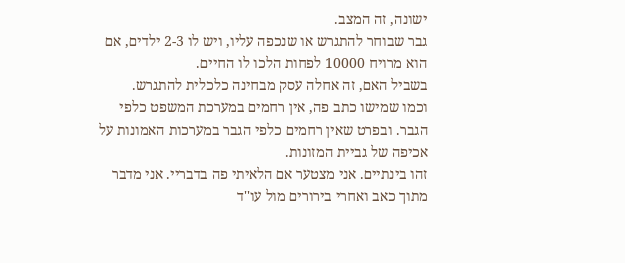ישונה, זה המצב.
גבר שבוחר להתגרש או שנכפה עליו, ויש לו 2-3 ילדים, אם הוא מרויח 10000 לפחות הלכו לו החיים.
בשביל האם, זה אחלה עסק מבחינה כלכלית להתגרש.
וכמו שמישו כתב פה, אין רחמים במערכת המשפט כלפי הגבר. ובפרט שאין רחמים כלפי הגבר במערכות האמונות על אכיפה של גביית המזונות.
זהו בינתיים. אני מצטער אם הלאיתי פה בדבריי. אני מדבר מתוך כאב ואחרי בירורים מול עו''ד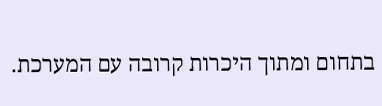בתחום ומתוך היכרות קרובה עם המערכת.